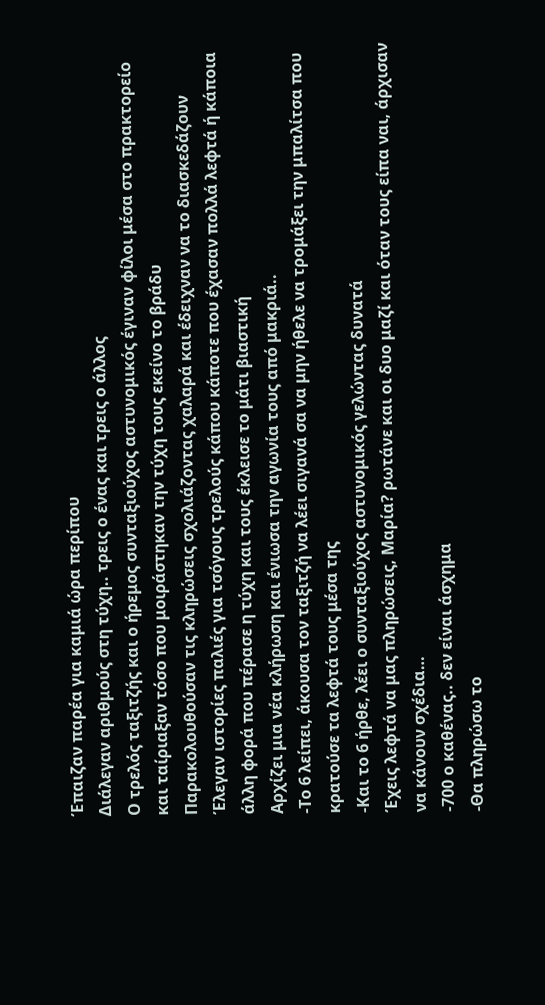Έπαιζαν παρέα για καμιά ώρα περίπου
Διάλεγαν αριθμούς στη τύχη.. τρεις ο ένας και τρεις ο άλλος
Ο τρελός ταξιτζής και ο ήρεμος συνταξιούχος αστυνομικός έγιναν φίλοι μέσα στο πρακτορείο και ταίριαξαν τόσο που μοιράστηκαν την τύχη τους εκείνο το βράδυ
Παρακολουθούσαν τις κληρώσεις σχολιάζοντας χαλαρά και έδειχναν να το διασκεδάζουν
Έλεγαν ιστορίες παλιές για τσόγους τρελούς κάπου κάποτε που έχασαν πολλά λεφτά ή κάποια άλλη φορά που πέρασε η τύχη και τους έκλεισε το μάτι βιαστική
Αρχίζει μια νέα κλήρωση και ένιωσα την αγωνία τους από μακριά..
-Το 6 λείπει, άκουσα τον ταξιτζή να λέει σιγανά σα να μην ήθελε να τρομάξει την μπαλίτσα που κρατούσε τα λεφτά τους μέσα της
-Και το 6 ήρθε, λέει ο συνταξιούχος αστυνομικός γελώντας δυνατά
Έχεις λεφτά να μας πληρώσεις, Μαρία? ρωτάνε και οι δυο μαζί και όταν τους είπα ναι, άρχισαν να κάνουν σχέδια…
-700 ο καθένας.. δεν είναι άσχημα
-Θα πληρώσω το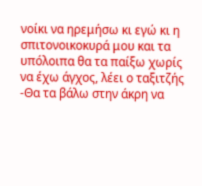νοίκι να ηρεμήσω κι εγώ κι η σπιτονοικοκυρά μου και τα υπόλοιπα θα τα παίξω χωρίς να έχω άγχος, λέει ο ταξιτζής
-Θα τα βάλω στην άκρη να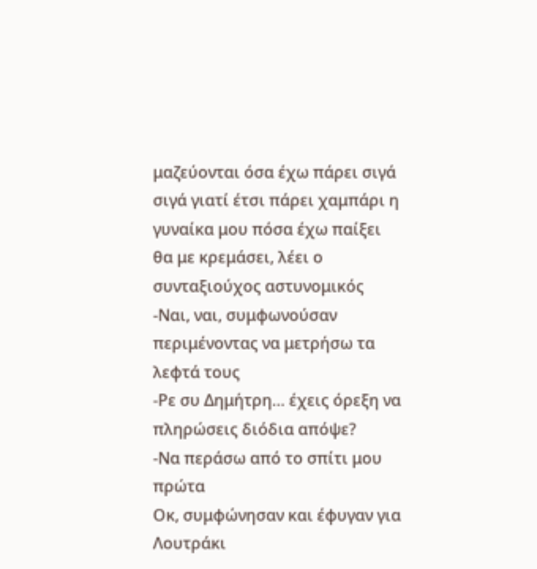μαζεύονται όσα έχω πάρει σιγά σιγά γιατί έτσι πάρει χαμπάρι η γυναίκα μου πόσα έχω παίξει θα με κρεμάσει, λέει ο συνταξιούχος αστυνομικός
-Ναι, ναι, συμφωνούσαν περιμένοντας να μετρήσω τα λεφτά τους
-Ρε συ Δημήτρη… έχεις όρεξη να πληρώσεις διόδια απόψε?
-Να περάσω από το σπίτι μου πρώτα
Οκ, συμφώνησαν και έφυγαν για Λουτράκι